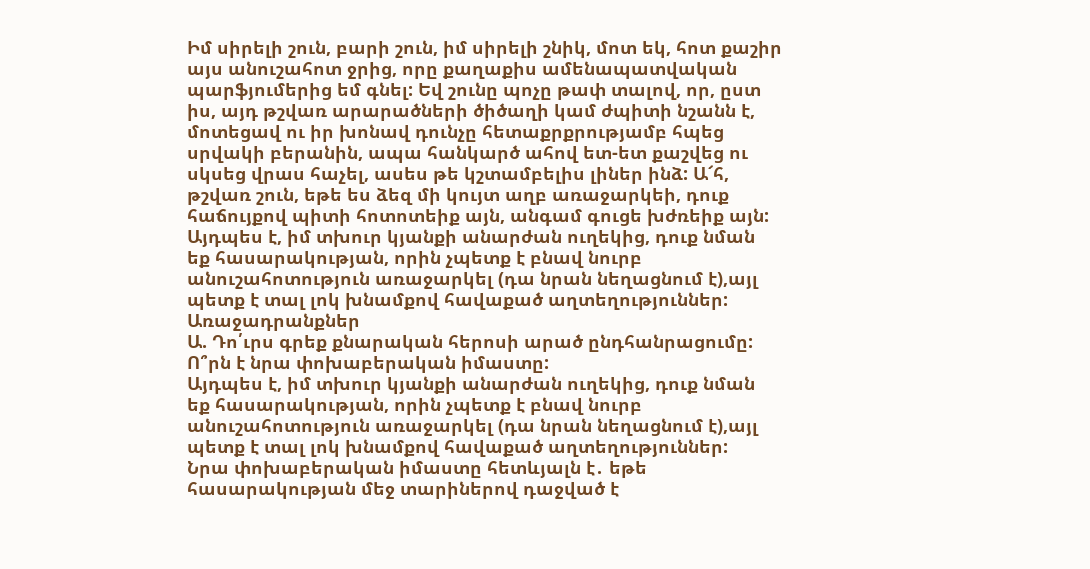Իմ սիրելի շուն, բարի շուն, իմ սիրելի շնիկ, մոտ եկ, հոտ քաշիր այս անուշահոտ ջրից, որը քաղաքիս ամենապատվական պարֆյումերից եմ գնել: Եվ շունը պոչը թափ տալով, որ, ըստ իս, այդ թշվառ արարածների ծիծաղի կամ ժպիտի նշանն է, մոտեցավ ու իր խոնավ դունչը հետաքրքրությամբ հպեց սրվակի բերանին, ապա հանկարծ ահով ետ-ետ քաշվեց ու սկսեց վրաս հաչել, ասես թե կշտամբելիս լիներ ինձ: Ա՜հ, թշվառ շուն, եթե ես ձեզ մի կույտ աղբ առաջարկեի, դուք հաճույքով պիտի հոտոտեիք այն, անգամ գուցե խժռեիք այն: Այդպես է, իմ տխուր կյանքի անարժան ուղեկից, դուք նման եք հասարակության, որին չպետք է բնավ նուրբ անուշահոտություն առաջարկել (դա նրան նեղացնում է),այլ պետք է տալ լոկ խնամքով հավաքած աղտեղություններ:
Առաջադրանքներ
Ա. Դո՛ւրս գրեք քնարական հերոսի արած ընդհանրացումը: Ո՞րն է նրա փոխաբերական իմաստը:
Այդպես է, իմ տխուր կյանքի անարժան ուղեկից, դուք նման եք հասարակության, որին չպետք է բնավ նուրբ անուշահոտություն առաջարկել (դա նրան նեղացնում է),այլ պետք է տալ լոկ խնամքով հավաքած աղտեղություններ:
Նրա փոխաբերական իմաստը հետևյալն է․ եթե հասարակության մեջ տարիներով դաջված է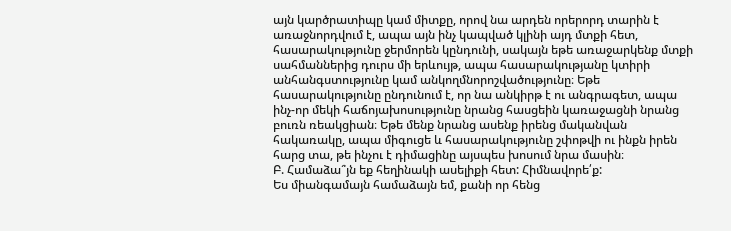այն կարծրատիպը կամ միտքը, որով նա արդեն որերորդ տարին է առաջնորդվում է, ապա այն ինչ կապված կլինի այդ մտքի հետ, հասարակությունը ջերմորեն կընդունի, սակայն եթե առաջարկենք մտքի սահմաններից դուրս մի երևույթ, ապա հասարակությանը կտիրի անհանգստությունը կամ անկողմնորոշվածությունը։ Եթե հասարակությունը ընդունում է, որ նա անկիրթ է ու անգրագետ, ապա ինչ-որ մեկի հաճոյախոսությունը նրանց հասցեին կառաջացնի նրանց բուռն ռեակցիան։ Եթե մենք նրանց ասենք իրենց մականվան հակառակը, ապա միգուցե և հասարակությունը շփոթվի ու ինքն իրեն հարց տա, թե ինչու է դիմացինը այսպես խոսում նրա մասին։
Բ. Համաձա՞յն եք հեղինակի ասելիքի հետ: Հիմնավորե՛ք:
Ես միանգամայն համաձայն եմ, քանի որ հենց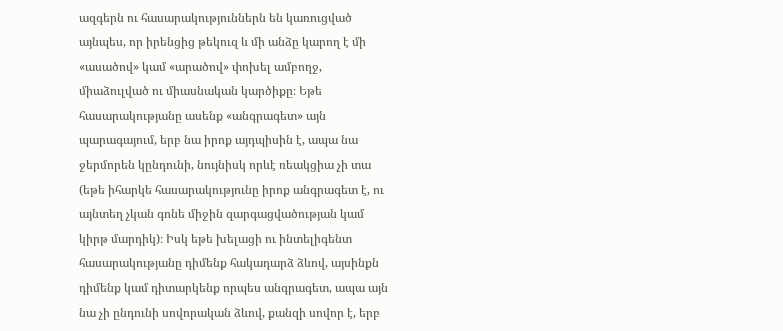ազգերն ու հասարակություններն են կառուցված այնպես, որ իրենցից թեկուզ և մի անձը կարող է մի «ասածով» կամ «արածով» փոխել ամբողջ, միաձուլված ու միասնական կարծիքը։ Եթե հասարակությանը ասենք «անգրագետ» այն պարագայում, երբ նա իրոք այդպիսին է, ապա նա ջերմորեն կընդունի, նույնիսկ որևէ ռեակցիա չի տա (եթե իհարկե հասարակությունը իրոք անգրագետ է, ու այնտեղ չկան գոնե միջին զարգացվածության կամ կիրթ մարդիկ)։ Իսկ եթե խելացի ու ինտելիգենտ հասարակությանը դիմենք հակադարձ ձևով, այսինքն դիմենք կամ դիտարկենք որպես անգրագետ, ապա այն նա չի ընդունի սովորական ձևով, քանզի սովոր է, երբ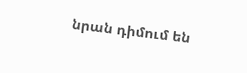նրան դիմում են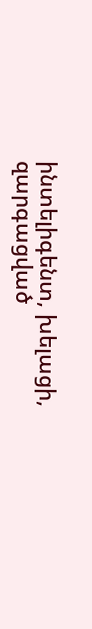ինտելիգենտ, խելացի, զարգացված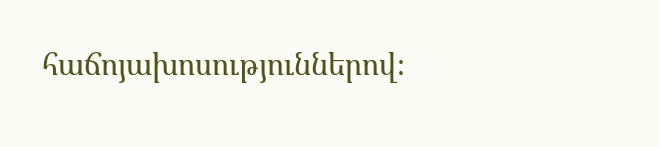հաճոյախոսություններով։